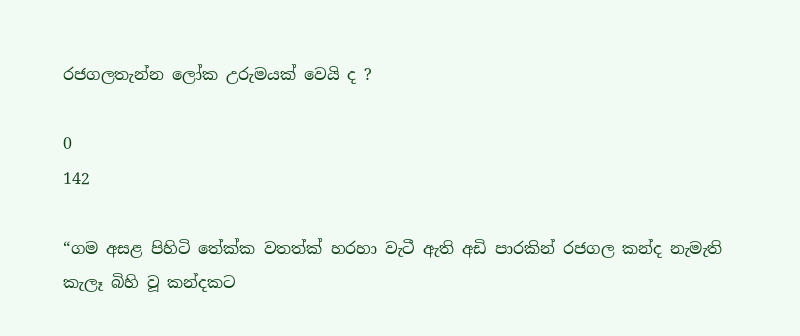රජගලතැන්න ලෝක උරුමයක් වෙයි ද ?

0
142

“ගම අසළ පිහිටි තේක්ක වතත්ක් හරහා වැටී ඇති අඩි පාරකින් රජගල කන්ද නැමැති කැලෑ බිහි වූ කන්දකට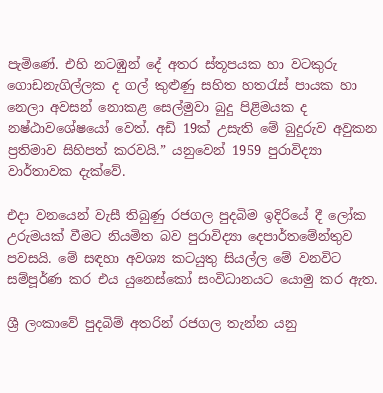පැමිණේ. එහි නටඹුන් දේ අතර ස්තූපයක හා වටකුරු ගොඩනැගිල්ලක ද ගල් කුළුණු සහිත හතරැස් පායක හා නෙලා අවසන් නොකළ සෙල්මුවා බුදු පිළිමයක ද නෂ්ඨාවශේෂයෝ වෙත්. අඩි 19ක් උසැති මේ බුදුරුව අවුකන ප්‍රතිමාව සිහිපත් කරවයි.” යනුවෙන් 1959 පුරාවිද්‍යා වාර්තාවක දැක්වේ.

එදා වනයෙන් වැසී තිබුණු රජගල පුදබිම ඉදිරියේ දී ලෝක උරුමයක් වීමට නියමිත බව පුරාවිද්‍යා දෙපාර්තමේන්තුව පවසයි. මේ සඳහා අවශ්‍ය කටයුතු සියල්ල මේ වනවිට සම්පූර්ණ කර එය යුනෙස්කෝ සංවිධානයට යොමු කර ඇත.

ශ්‍රී ලංකාවේ පුදබිම් අතරින් රජගල තැන්න යනු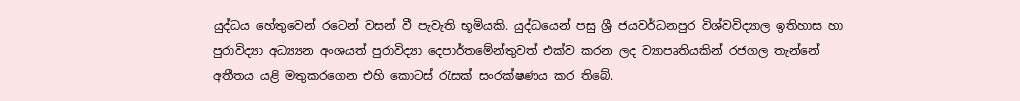යුද්ධය හේතුවෙන් රටෙන් වසන් වී පැවැති භූමියකි. යුද්ධයෙන් පසු ශ්‍රී ජයවර්ධනපුර විශ්වවිද්‍යාල ඉතිහාස හා පුරාවිද්‍යා අධ්‍ය්‍යන අංශයත් පුරාවිද්‍යා දෙපාර්තමේන්තුවත් එක්ව කරන ලද ව්‍යාපෘතියකින් රජගල තැන්නේ අතීතය යළි මතුකරගෙන එහි කොටස් රැසක් සංරක්ෂණය කර තිබේ.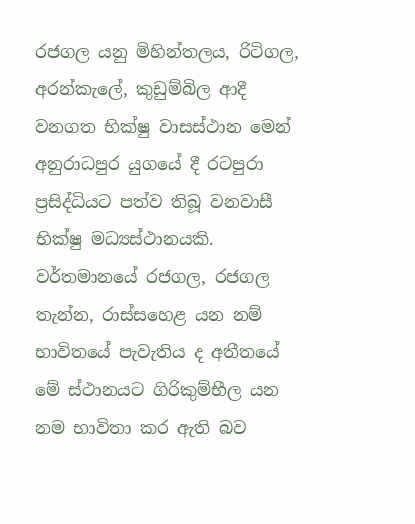රජගල යනු මිහින්තලය, රිටිගල, අරන්කැලේ, කුඩුම්බිල ආදී වනගත භික්ෂු වාසස්ථාන මෙන් අනුරාධපුර යුගයේ දී රටපුරා ප්‍රසිද්ධියට පත්ව තිබූ වනවාසී භික්ෂු මධ්‍යස්ථානයකි. වර්තමානයේ රජගල, රජගල තැන්න, රාස්සහෙළ යන නම් භාවිතයේ පැවැතිය ද අතීතයේ මේ ස්ථානයට ගිරිකුම්භීල යන නම භාවිතා කර ඇති බව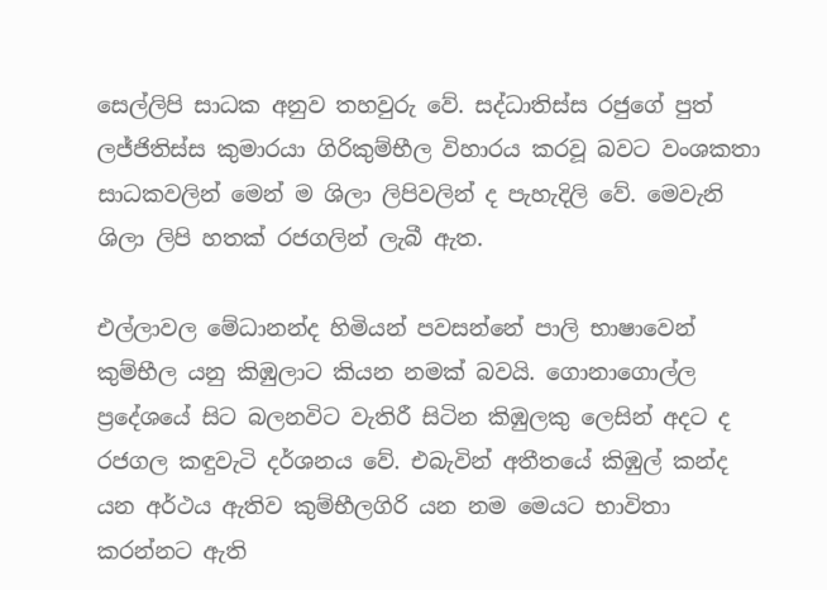සෙල්ලිපි සාධක අනුව තහවුරු වේ. සද්ධාතිස්ස රජුගේ පුත් ලජ්ජිතිස්ස කුමාරයා ගිරිකුම්භීල විහාරය කරවූ බවට වංශකතා සාධකවලින් මෙන් ම ශිලා ලිපිවලින් ද පැහැදිලි වේ. මෙවැනි ශිලා ලිපි හතක් රජගලින් ලැබී ඇත.

එල්ලාවල මේධානන්ද හිමියන් පවසන්නේ පාලි භාෂාවෙන් කුම්භීල යනු කිඹුලාට කියන නමක් බවයි. ගොනාගොල්ල ප්‍රදේශයේ සිට බලනවිට වැතිරී සිටින කිඹුලකු ලෙසින් අදට ද රජගල කඳුවැටි දර්ශනය වේ. එබැවින් අතීතයේ කිඹුල් කන්ද යන අර්ථය ඇතිව කුම්භීලගිරි යන නම මෙයට භාවිතා කරන්නට ඇති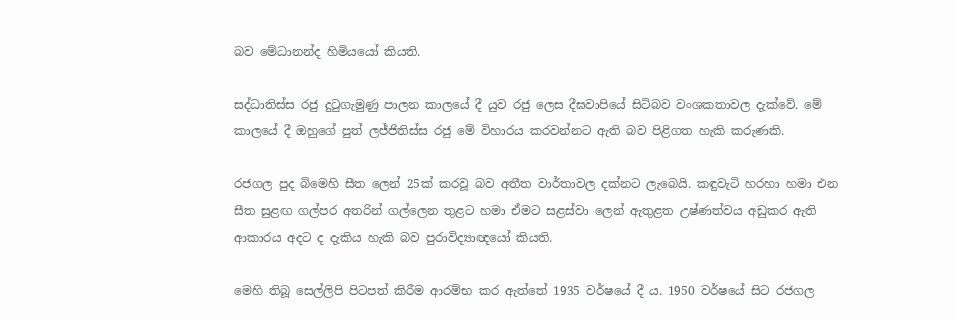බව මේධානන්ද හිමියයෝ කියති.

සද්ධාතිස්ස රජු දුටුගැමුණු පාලන කාලයේ දී යුව රජු ලෙස දීඝවාපියේ සිටිබව වංශකතාවල දැක්වේ. මේ කාලයේ දී ඔහුගේ පුත් ලජ්ජිතිස්ස රජු මේ විහාරය කරවන්නට ඇති බව පිළිගත හැකි කරුණකි.

රජගල පුද බිමෙහි සීත ලෙන් 25ක් කරවූ බව අතීත වාර්තාවල දක්නට ලැබෙයි. කඳුවැටි හරහා හමා එන සීත සුළඟ ගල්පර අතරින් ගල්ලෙන තුළට හමා ඒමට සළස්වා ලෙන් ඇතුළත උෂ්ණත්වය අඩුකර ඇති ආකාරය අදට ද දැකිය හැකි බව පුරාවිද්‍යාඥයෝ කියති.

මෙහි තිබූ සෙල්ලිපි පිටපත් කිරීම ආරම්භ කර ඇත්තේ 1935 වර්ෂයේ දී ය. 1950 වර්ෂයේ සිට රජගල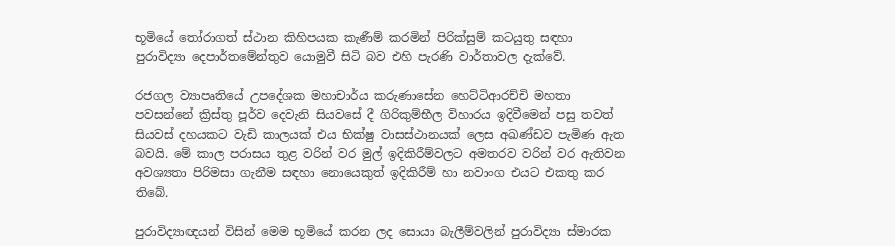භූමියේ තෝරාගත් ස්ථාන කිහිපයක කැණීම් කරමින් පිරික්සුම් කටයුතු සඳහා පුරාවිද්‍යා දෙපාර්තමේන්තුව යොමුවී සිටි බව එහි පැරණි වාර්තාවල දැක්වේ.

රජගල ව්‍යාපෘතියේ උපදේශක මහාචාර්ය කරුණාසේන හෙට්ටිආරච්චි මහතා පවසන්නේ ක්‍රිස්තු පූර්ව දෙවැනි සියවසේ දී ගිරිකුම්භීල විහාරය ඉදිවීමෙන් පසු තවත් සියවස් දහයකට වැඩි කාලයක් එය භික්ෂු වාසස්ථානයක් ලෙස අඛණ්ඩව පැමිණ ඇත බවයි. මේ කාල පරාසය තුළ වරින් වර මුල් ඉදිකිරීම්වලට අමතරව වරින් වර ඇතිවන අවශ්‍යතා පිරිමසා ගැනීම සඳහා නොයෙකුත් ඉදිකිරීම් හා නවාංග එයට එකතු කර තිබේ.

පුරාවිද්‍යාඥයන් විසින් මෙම භූමියේ කරන ලද සොයා බැලීම්වලින් පුරාවිද්‍යා ස්මාරක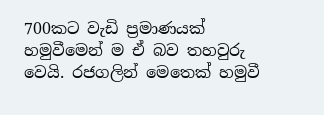700කට වැඩි ප්‍රමාණයක් හමුවීමෙන් ම ඒ බව තහවුරු වෙයි. රජගලින් මෙතෙක් හමුවී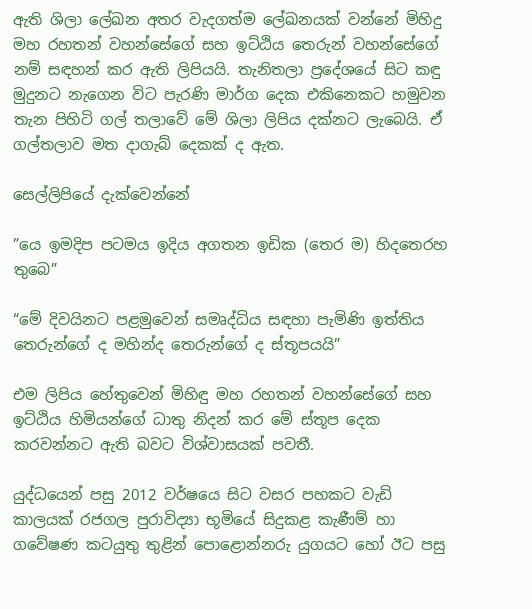ඇති ශිලා ලේඛන අතර වැදගත්ම ලේඛනයක් වන්නේ මිහිදු මහ රහතන් වහන්සේගේ සහ ඉට්ඨිය තෙරුන් වහන්සේගේ නම් සඳහන් කර ඇති ලිපියයි. තැනිතලා ප්‍රදේශයේ සිට කඳු මුදුනට නැගෙන විට පැරණි මාර්ග දෙක එකිනෙකට හමුවන තැන පිහිටි ගල් තලාවේ මේ ශිලා ලිපිය දක්නට ලැබෙයි. ඒ ගල්තලාව මත දාගැබ් දෙකක් ද ඇත.

සෙල්ලිපියේ දැක්වෙන්නේ

”යෙ ඉමදිප පටමය ඉදිය අගතන ඉඩික (තෙර ම) හිදතෙරහ තුබෙ”

“මේ දිවයිනට පළමුවෙන් සමෘද්ධිය සඳහා පැමිණි ඉත්තිය තෙරුන්ගේ ද මහින්ද තෙරුන්ගේ ද ස්තූපයයි”

එම ලිපිය හේතුවෙන් මිහිඳු මහ රහතන් වහන්සේගේ සහ ඉට්ඨිය හිමියන්ගේ ධාතු නිදන් කර මේ ස්තූප දෙක කරවන්නට ඇති බවට විශ්වාසයක් පවතී.

යුද්ධයෙන් පසු 2012 වර්ෂයෙ සිට වසර පහකට වැඩි කාලයක් රජගල පුරාවිද්‍යා භූමියේ සිදුකළ කැණීම් හා ගවේෂණ කටයුතු තුළින් පොළොන්නරු යුගයට හෝ ඊට පසු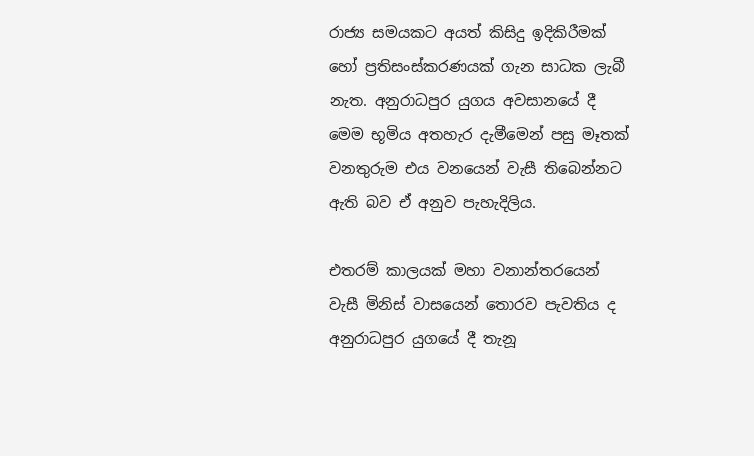රාජ්‍ය සමයකට අයත් කිසිදු ඉදිකිරීමක් හෝ ප්‍රතිසංස්කරණයක් ගැන සාධක ලැබී නැත. අනුරාධපුර යුගය අවසානයේ දී මෙම භූමිය අතහැර දැමීමෙන් පසු මෑතක් වනතුරුම එය වනයෙන් වැසී තිබෙන්නට ඇති බව ඒ අනුව පැහැදිලිය.

එතරම් කාලයක් මහා වනාන්තරයෙන් වැසී මිනිස් වාසයෙන් තොරව පැවතිය ද අනුරාධපුර යුගයේ දී තැනූ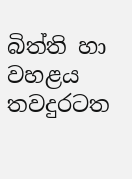බිත්ති හා වහළය තවදුරටත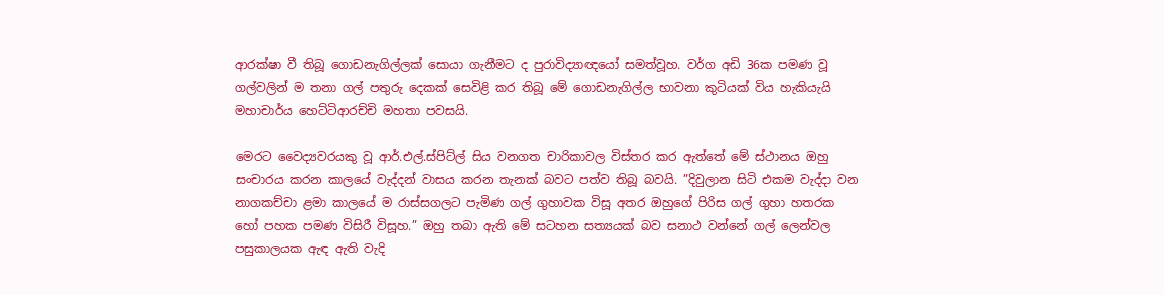ආරක්ෂා වී තිබූ ගොඩනැගිල්ලක් සොයා ගැනීමට ද පුරාවිද්‍යාඥයෝ සමත්වූහ. වර්ග අඩි 36ක පමණ වූ ගල්වලින් ම තනා ගල් පතුරු දෙකක් සෙවිළි කර තිබූ මේ ගොඩනැගිල්ල භාවනා කුටියක් විය හැකියැයි මහාචාර්ය හෙට්ටිආරච්චි මහතා පවසයි.

මෙරට වෛද්‍යවරයකු වූ ආර්.එල්.ස්පිට්ල් සිය වනගත චාරිකාවල විස්තර කර ඇත්තේ මේ ස්ථානය ඔහු සංචාරය කරන කාලයේ වැද්දන් වාසය කරන තැනක් බවට පත්ව තිබූ බවයි. ”දිවුලාන සිටි එකම වැද්දා වන නාගකච්චා ළමා කාලයේ ම රාස්සගලට පැමිණ ගල් ගුහාවක විසූ අතර ඔහුගේ පිරිස ගල් ගුහා හතරක හෝ පහක පමණ විසිරී විසූහ.” ඔහු තබා ඇති මේ සටහන සත්‍යයක් බව සනාථ වන්නේ ගල් ලෙන්වල පසුකාලයක ඇඳ ඇති වැදි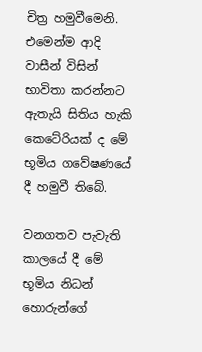චිත්‍ර හමුවීමෙනි. එමෙන්ම ආදි වාසීන් විසින් භාවිතා කරන්නට ඇතැයි සිතිය හැකි කෙටේරියක් ද මේ භූමිය ගවේෂණයේ දී හමුවී තිබේ.

වනගතව පැවැති කාලයේ දී මේ භූමිය නිධන් හොරුන්ගේ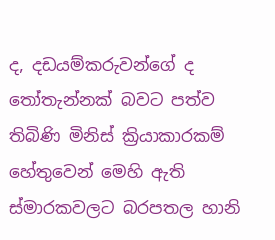ද, දඩයම්කරුවන්ගේ ද තෝතැන්නක් බවට පත්ව තිබිණි මිනිස් ක්‍රියාකාරකම් හේතුවෙන් මෙහි ඇති ස්මාරකවලට බරපතල හානි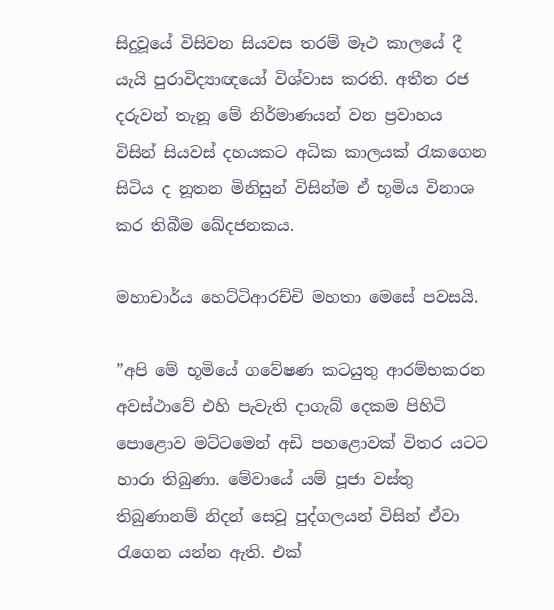සිදුවූයේ විසිවන සියවස තරම් මෑථ කාලයේ දී යැයි පුරාවිද්‍යාඥයෝ විශ්වාස කරති. අතීත රජ දරුවන් තැනූ මේ නිර්මාණයන් වන ප්‍රවාහය විසින් සියවස් දහයකට අධික කාලයක් රැකගෙන සිටිය ද නූතන මිනිසුන් විසින්ම ඒ භූමිය විනාශ කර තිබීම ඛේදජනකය.

මහාචාර්ය හෙට්ටිආරච්චි මහතා මෙසේ පවසයි.

”අපි මේ භූමියේ ගවේෂණ කටයුතු ආරම්භකරන අවස්ථාවේ එහි පැවැති දාගැබ් දෙකම පිහිටි පොළොව මට්ටමෙන් අඩි පහළොවක් විතර යටට හාරා තිබුණා. මේවායේ යම් පූජා වස්තු තිබුණානම් නිදන් සෙවූ පුද්ගලයන් විසින් ඒවා රැගෙන යන්න ඇති. එක්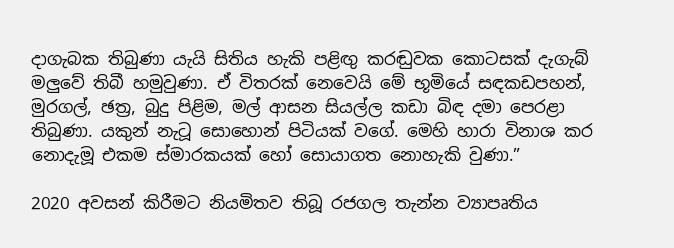දාගැබක තිබුණා යැයි සිතිය හැකි පළිඟු කරඬුවක කොටසක් දැගැබ් මලුවේ තිබී හමුවුණා. ඒ විතරක් නෙවෙයි මේ භූමියේ සඳකඩපහන්, මුරගල්, ඡත්‍ර, බුදු පිළිම, මල් ආසන සියල්ල කඩා බිඳ දමා පෙරළා තිබුණා. යකුන් නැටූ සොහොන් පිටියක් වගේ. මෙහි හාරා විනාශ කර නොදැමූ එකම ස්මාරකයක් හෝ සොයාගත නොහැකි වුණා.”

2020 අවසන් කිරීමට නියමිතව තිබූ රජගල තැන්න ව්‍යාපෘතිය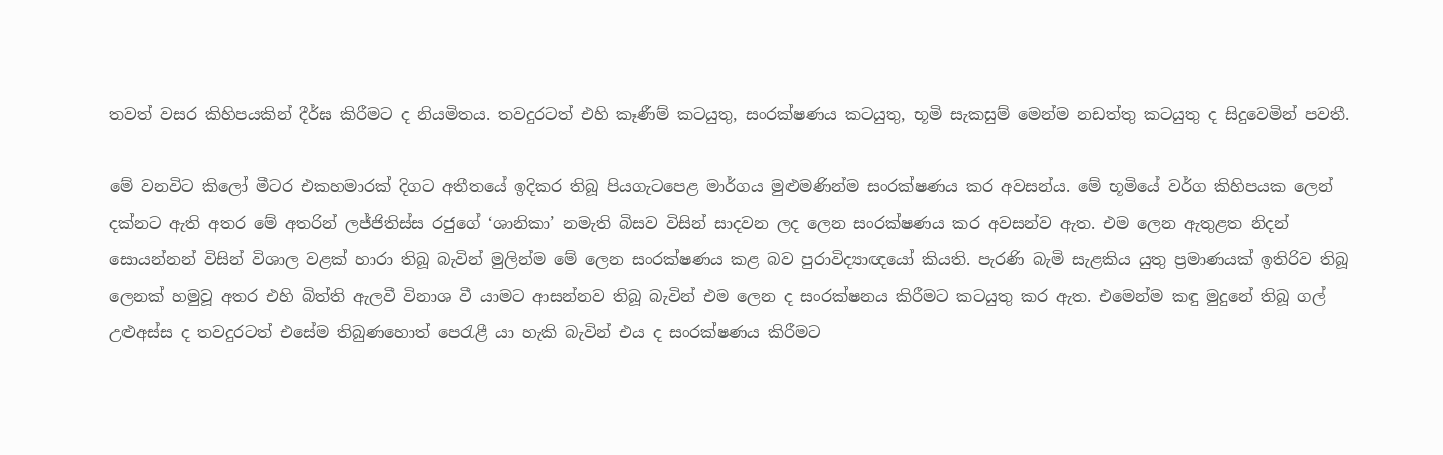තවත් වසර කිහිපයකින් දීර්ඝ කිරීමට ද නියමිතය. තවදුරටත් එහි කෑණීම් කටයුතු, සංරක්ෂණය කටයුතු, භූමි සැකසුම් මෙන්ම නඩත්තු කටයුතු ද සිදුවෙමින් පවතී.

මේ වනවිට කිලෝ මීටර එකහමාරක් දිගට අතීතයේ ඉදිකර තිබූ පියගැටපෙළ මාර්ගය මුළුමණින්ම සංරක්ෂණය කර අවසන්ය. මේ භූමියේ වර්ග කිහිපයක ලෙන් දක්නට ඇති අතර මේ අතරින් ලජ්ජිතිස්ස රජුගේ ‘ශානිකා’ නමැති බිසව විසින් සාදවන ලද ලෙන සංරක්ෂණය කර අවසන්ව ඇත. එම ලෙන ඇතුළත නිදන් සොයන්නන් විසින් විශාල වළක් හාරා තිබූ බැවින් මුලින්ම මේ ලෙන සංරක්ෂණය කළ බව පුරාවිද්‍යාඥයෝ කියති. පැරණි බැමි සැළකිය යුතු ප්‍රමාණයක් ඉතිරිව තිබූ ලෙනක් හමුවූ අතර එහි බිත්ති ඇලවී විනාශ වී යාමට ආසන්නව තිබූ බැවින් එම ලෙන ද සංරක්ෂනය කිරීමට කටයුතු කර ඇත. එමෙන්ම කඳු මුදුනේ තිබූ ගල් උළුඅස්ස ද තවදුරටත් එසේම තිබුණහොත් පෙරැළී යා හැකි බැවින් එය ද සංරක්ෂණය කිරීමට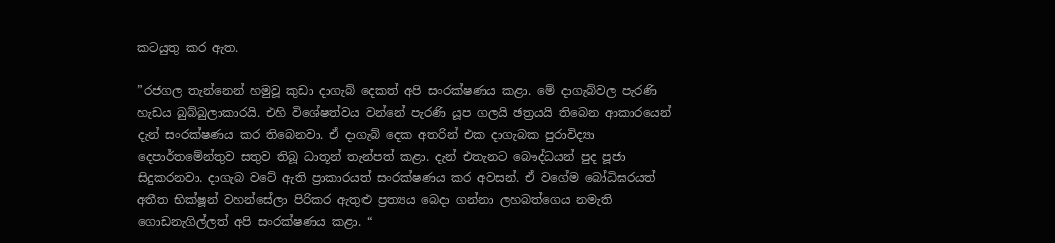කටයුතු කර ඇත.

”රජගල තැන්නෙන් හමුවූ කුඩා දාගැබ් දෙකත් අපි සංරක්ෂණය කළා. මේ දාගැබ්වල පැරණි හැඩය බුබ්බුලාකාරයි. එහි විශේෂත්වය වන්නේ පැරණි යූප ගලයි ඡත්‍රයයි තිබෙන ආකාරයෙන් දැන් සංරක්ෂණය කර තිබෙනවා. ඒ දාගැබ් දෙක අතරින් එක දාගැබක පුරාවිද්‍යා දෙපාර්තමේන්තුව සතුව තිබූ ධාතූන් තැන්පත් කළා. දැන් එතැනට බෞද්ධයන් පුද පූජා සිදුකරනවා. දාගැබ වටේ ඇති ප්‍රාකාරයත් සංරක්ෂණය කර අවසන්. ඒ වගේම බෝධිඝරයත් අතීත භික්ෂූන් වහන්සේලා පිරිකර ඇතුළු ප්‍රත්‍යය බෙදා ගන්නා ලහබත්ගෙය නමැති ගොඩනැගිල්ලත් අපි සංරක්ෂණය කළා. “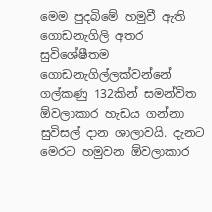මෙම පුදබිමේ හමුවී ඇති ගොඩනැගිලි අතර සුවිශේෂීතම ගොඩනැගිල්ලක්වන්නේ ගල්කණු 132කින් සමන්විත ඕවලාකාර හැඩය ගන්නා සුවිසල් දාන ශාලාවයි. දැනට මෙරට හමුවන ඕවලාකාර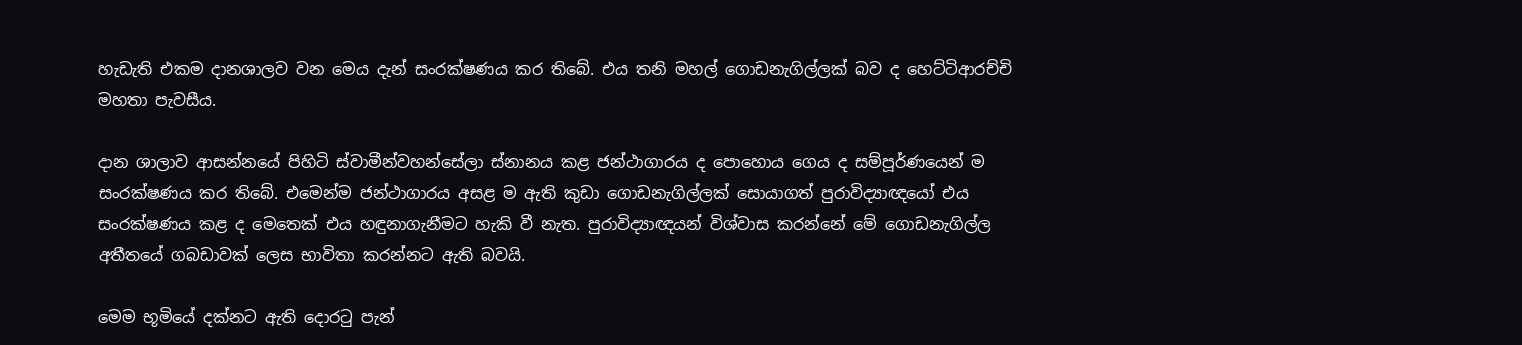හැඩැති එකම දානශාලව වන මෙය දැන් සංරක්ෂණය කර තිබේ. එය තනි මහල් ගොඩනැගිල්ලක් බව ද හෙට්ටිආරච්චි මහතා පැවසීය.

දාන ශාලාව ආසන්නයේ පිහිටි ස්වාමීන්වහන්සේලා ස්නානය කළ ජන්ථාගාරය ද පොහොය ගෙය ද සම්පූර්ණයෙන් ම සංරක්ෂණය කර තිබේ. එමෙන්ම ජන්ථාගාරය අසළ ම ඇති කුඩා ගොඩනැගිල්ලක් සොයාගත් පුරාවිද්‍යාඥයෝ එය සංරක්ෂණය කළ ද මෙතෙක් එය හඳුනාගැනීමට හැකි වී නැත. පුරාවිද්‍යාඥයන් විශ්වාස කරන්නේ මේ ගොඩනැගිල්ල අතීතයේ ගබඩාවක් ලෙස භාවිතා කරන්නට ඇති බවයි.

මෙම භූමියේ දක්නට ඇති දොරටු පැන්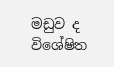මඩුව ද විශේෂිත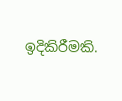ඉදිකිරීමකි.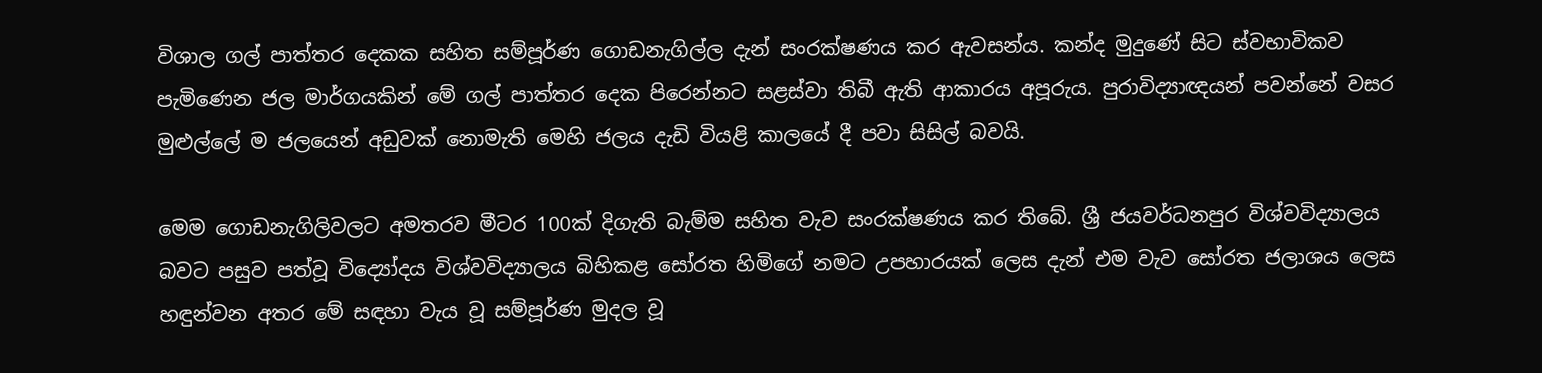විශාල ගල් පාත්තර දෙකක සහිත සම්පූර්ණ ගොඩනැගිල්ල දැන් සංරක්ෂණය කර ඇවසන්ය. කන්ද මුදුණේ සිට ස්වභාවිකව පැමිණෙන ජල මාර්ගයකින් මේ ගල් පාත්තර දෙක පිරෙන්නට සළස්වා තිබී ඇති ආකාරය අපූරුය. පුරාවිද්‍යාඥයන් පවන්නේ වසර මුළුල්ලේ ම ජලයෙන් අඩුවක් නොමැති මෙහි ජලය දැඩි වියළි කාලයේ දී පවා සිසිල් බවයි.

මෙම ගොඩනැගිලිවලට අමතරව මීටර 100ක් දිගැති බැම්ම සහිත වැව සංරක්ෂණය කර තිබේ. ශ්‍රී ජයවර්ධනපුර විශ්වවිද්‍යාලය බවට පසුව පත්වූ විද්‍යෝදය විශ්වවිද්‍යාලය බිහිකළ සෝරත හිමිගේ නමට උපහාරයක් ලෙස දැන් එම වැව සෝරත ජලාශය ලෙස හඳුන්වන අතර මේ සඳහා වැය වූ සම්පූර්ණ මුදල වූ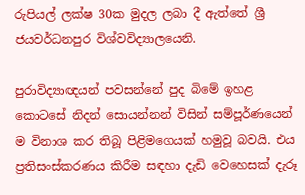රුපියල් ලක්ෂ 30ක මුදල ලබා දී ඇත්තේ ශ්‍රී ජයවර්ධනපුර විශ්වවිද්‍යාලයෙනි.

පුරාවිද්‍යාඥයන් පවසන්නේ පුද බිමේ ඉහළ කොටසේ නිදන් සොයන්නන් විසින් සම්පූර්ණයෙන් ම විනාශ කර තිබූ පිළිමගෙයක් හමුවූ බවයි. එය ප්‍රතිසංස්කරණය කිරීම සඳහා දැඩි වෙහෙසක් දැරූ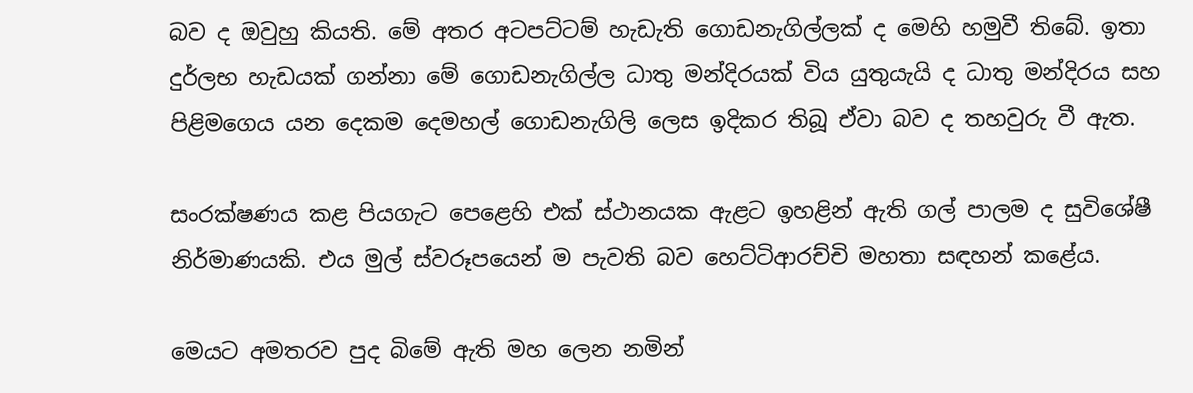බව ද ඔවුහු කියති. මේ අතර අටපට්ටම් හැඩැති ගොඩනැගිල්ලක් ද මෙහි හමුවී තිබේ. ඉතා දුර්ලභ හැඩයක් ගන්නා මේ ගොඩනැගිල්ල ධාතු මන්දිරයක් විය යුතුයැයි ද ධාතු මන්දිරය සහ පිළිමගෙය යන දෙකම දෙමහල් ගොඩනැගිලි ලෙස ඉදිකර තිබූ ඒවා බව ද තහවුරු වී ඇත.

සංරක්ෂණය කළ පියගැට පෙළෙහි එක් ස්ථානයක ඇළට ඉහළින් ඇති ගල් පාලම ද සුවිශේෂී නිර්මාණයකි. එය මුල් ස්වරූපයෙන් ම පැවති බව හෙට්ටිආරච්චි මහතා සඳහන් කළේය.

මෙයට අමතරව පුද බිමේ ඇති මහ ලෙන නමින්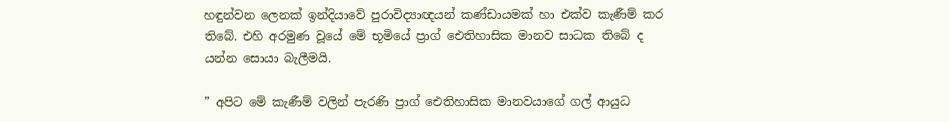හඳුන්වන ලෙනක් ඉන්දියාවේ පුරාවිද්‍යාඥයන් කණ්ඩායමක් හා එක්ව කැණීම් කර තිබේ. එහි අරමුණ වූයේ මේ භූමියේ ප්‍රාග් ඓතිහාසික මානව සාධක තිබේ ද යන්න සොයා බැලීමයි.

” අපිට මේ කැණීම් වලින් පැරණි ප්‍රාග් ඓතිහාසික මානවයාගේ ගල් ආයුධ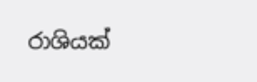රාශියක්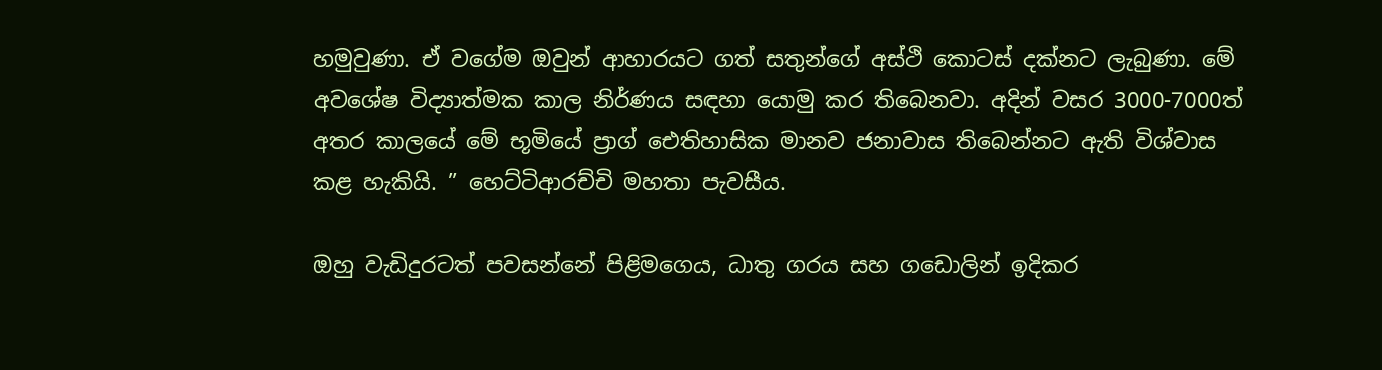හමුවුණා. ඒ වගේම ඔවුන් ආහාරයට ගත් සතුන්ගේ අස්ථි කොටස් දක්නට ලැබුණා. මේ අවශේෂ විද්‍යාත්මක කාල නිර්ණය සඳහා යොමු කර තිබෙනවා. අදින් වසර 3000-7000ත් අතර කාලයේ මේ භූමියේ ප්‍රාග් ඓතිහාසික මානව ජනාවාස තිබෙන්නට ඇති විශ්වාස කළ හැකියි. ” හෙට්ටිආරච්චි මහතා පැවසීය.

ඔහු වැඩිදුරටත් පවසන්නේ පිළිමගෙය, ධාතු ගරය සහ ගඩොලින් ඉදිකර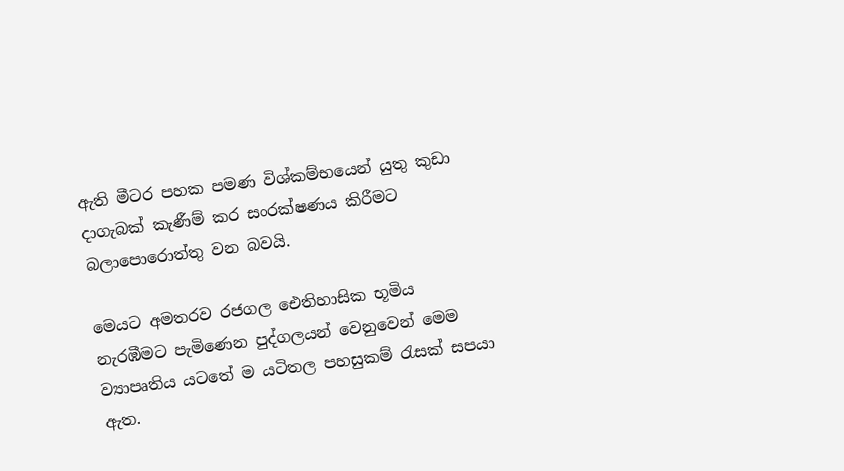ඇති මීටර පහක පමණ විශ්කම්භයෙන් යුතු කුඩා දාගැබක් කැණීම් කර සංරක්ෂණය කිරීමට බලාපොරොත්තු වන බවයි.

මෙයට අමතරව රජගල ඓතිහාසික භූමිය නැරඹීමට පැමිණෙන පුද්ගලයන් වෙනුවෙන් මෙම ව්‍යාපෘතිය යටතේ ම යටිතල පහසුකම් රැසක් සපයා ඇත.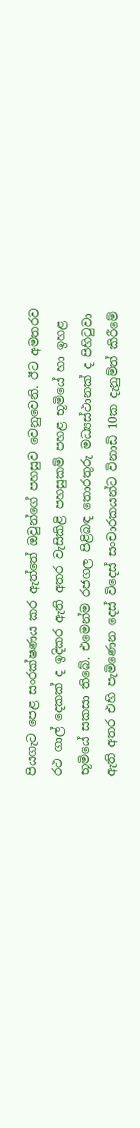පියගැට පෙළ සංරක්ෂණය කර ඇත්තේ ඔවුන්ගේ පහසුව වෙනුවෙනි. ඊට අමතරව රථ ගාල් දෙකක් ද ඉදිකර ඇති අතර වැසිකිළි පහසුකම් පහළ භූමියේ හා ඉහළ භූමියේ සකසා තිබේ. එමෙන්ම රජගල පිළිබඳ තොරතුරු මධ්‍යස්ථානක් ද පිහිටුවා ඇති අතර එහි පැමිණෙන දෙස් විදෙස් සංචාරකයන්ට විනාඩි 10ක දැනුම්ත් කිරීමේ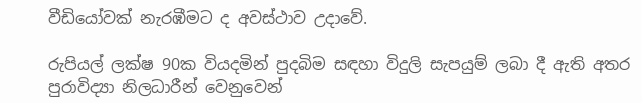වීඩියෝවක් නැරඹීමට ද අවස්ථාව උදාවේ.

රුපියල් ලක්ෂ 90ක වියදමින් පුදබිම සඳහා විදුලි සැපයුම් ලබා දී ඇති අතර පුරාවිද්‍යා නිලධාරීන් වෙනුවෙන්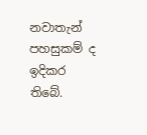නවාතැන් පහසුකම් ද ඉදිකර තිබේ.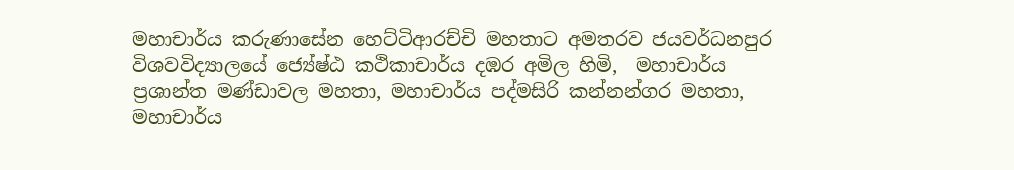මහාචාර්ය කරුණාසේන හෙට්ටිආරච්චි මහතාට අමතරව ජයවර්ධනපුර විශවවිද්‍යාලයේ ජ්‍යේෂ්ඨ කථිකාචාර්ය දඹර අමිල හිමි,  මහාචාර්ය ප්‍රශාන්ත මණ්ඩාවල මහතා, මහාචාර්ය පද්මසිරි කන්නන්ගර මහතා, මහාචාර්ය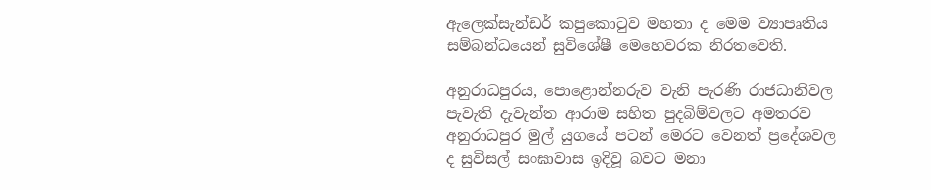ඇලෙක්සැන්ඩර් කපුකොටුව මහතා ද මෙම ව්‍යාපෘතිය සම්බන්ධයෙන් සුවිශේෂී මෙහෙවරක නිරතවෙති.

අනුරාධපුරය, පොළොන්නරුව වැනි පැරණි රාජධානිවල පැවැති දැවැන්ත ආරාම සහිත පුදබිම්වලට අමතරව අනුරාධපුර මුල් යුගයේ පටන් මෙරට වෙනත් ප්‍රදේශවල ද සුවිසල් සංඝාවාස ඉදිවූ බවට මනා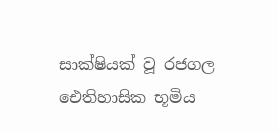සාක්ෂියක් වූ රජගල ඓතිහාසික භූමිය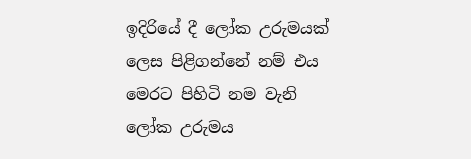ඉදිරියේ දී ලෝක උරුමයක් ලෙස පිළිගන්නේ නම් එය මෙරට පිහිටි නම වැනි ලෝක උරුමය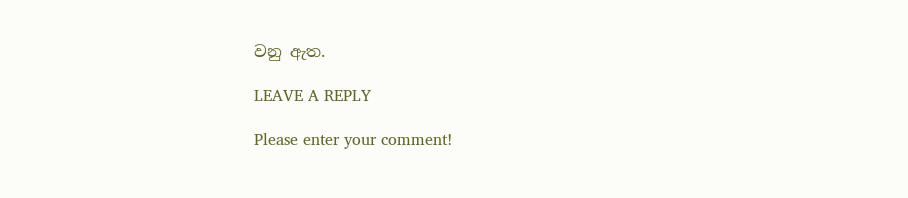වනු ඇත.

LEAVE A REPLY

Please enter your comment!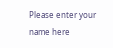Please enter your name here